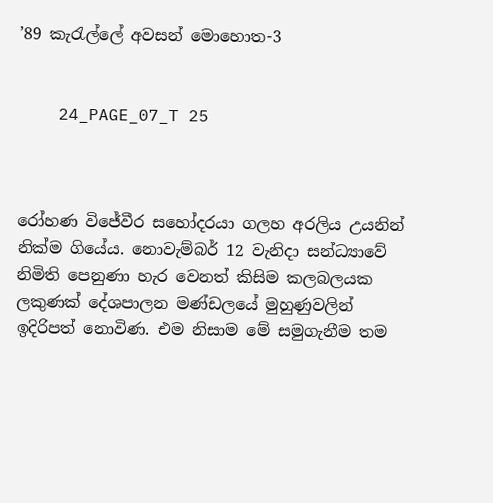’89 කැරැල්ලේ අවසන් මොහොත-3


    24_PAGE_07_T 25



රෝහණ විජේවීර සහෝදරයා ගලහ අරලිය උයනින් නික්ම ගියේය. නොවැම්බර් 12 වැනිදා සන්ධ්‍යාවේ නිමිති පෙනුණා හැර වෙනත් කිසිම කලබලයක ලකුණක් දේශපාලන මණ්ඩලයේ මුහුණුවලින් ඉදිරිපත් නොවිණ. එම නිසාම මේ සමුගැනීම තම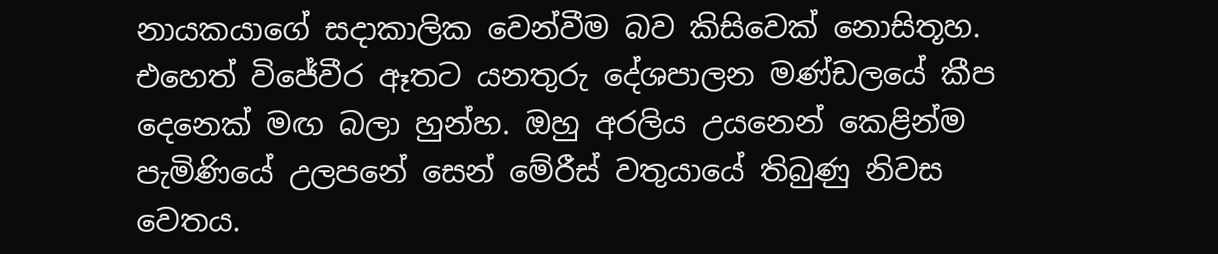නායකයාගේ සදාකාලික වෙන්වීම බව කිසිවෙක් නොසිතූහ. එහෙත් විජේවීර ඈතට යනතුරු දේශපාලන මණ්ඩලයේ කීප දෙනෙක් මඟ බලා හුන්හ. ඔහු අරලිය උයනෙන් කෙළින්ම පැමිණියේ උලපනේ සෙන් මේරීස් වතුයායේ තිබුණු නිවස වෙතය.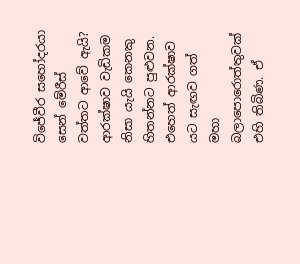විජේවීර සහෝදරයා සෙන් මේරීස් වත්තට ආවේ ඇයි? ආරක්ෂාව වැඩිකම නිසා යැයි කෙනකු හිතන්නට පුළුවන. එහෙත් ආරක්ෂාව යට සැඟව ගත් මහා බලාපොරොත්තුවක් එහි තිබිණ. ඒ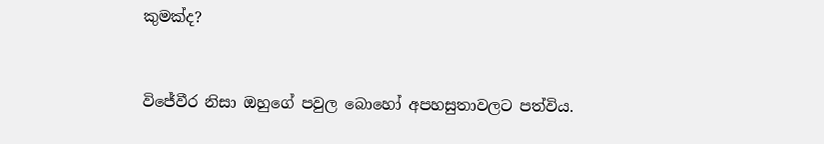කුමක්ද?


විජේවීර නිසා ඔහුගේ පවුල බොහෝ අපහසුතාවලට පත්විය.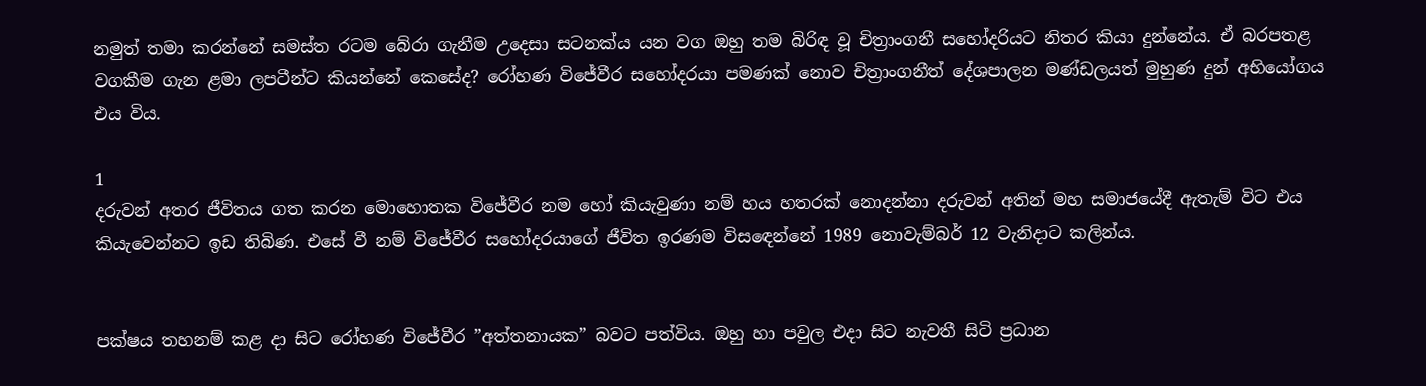නමුත් තමා කරන්නේ සමස්ත රටම බේරා ගැනීම උදෙසා සටනක්ය යන වග ඔහු තම බිරිඳ වූ චිත්‍රාංගනී සහෝදරියට නිතර කියා දුන්නේය. ඒ බරපතළ වගකීම ගැන ළමා ලපටීන්ට කියන්නේ කෙසේද? රෝහණ විජේවීර සහෝදරයා පමණක් නොව චිත්‍රාංගනීත් දේශපාලන මණ්ඩලයත් මුහුණ දුන් අභියෝගය එය විය.

1
දරුවන් අතර ජීවිතය ගත කරන මොහොතක විජේවීර නම හෝ කියැවුණා නම් හය හතරක් නොදන්නා දරුවන් අතින් මහ සමාජයේදී ඇතැම් විට එය කියැවෙන්නට ඉඩ තිබිණ. එසේ වී නම් විජේවීර සහෝදරයාගේ ජීවිත ඉරණම විසඳෙන්නේ 1989 නොවැම්බර් 12 වැනිදාට කලින්ය.


පක්ෂය තහනම් කළ දා සිට රෝහණ විජේවීර ”අත්තනායක” බවට පත්විය. ඔහු හා පවුල එදා සිට නැවතී සිටි ප්‍රධාන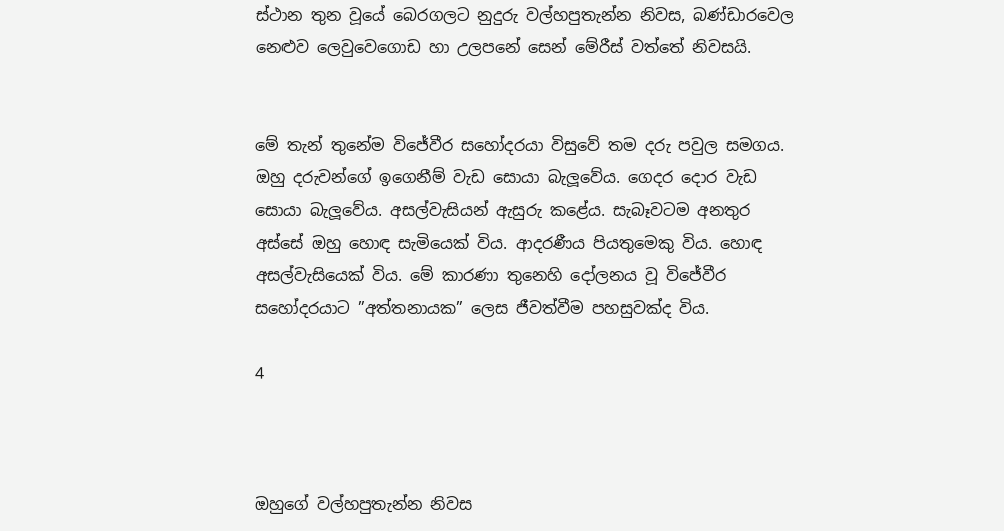ස්ථාන තුන වූයේ බෙරගලට නුදුරු වල්හපුතැන්න නිවස, බණ්ඩාරවෙල නෙළුව ලෙවුවෙගොඩ හා උලපනේ සෙන් මේරීස් වත්තේ නිවසයි.


මේ තැන් තුනේම විජේවීර සහෝදරයා විසුවේ තම දරු පවුල සමගය. ඔහු දරුවන්ගේ ඉගෙනීම් වැඩ සොයා බැලූවේය. ගෙදර දොර වැඩ සොයා බැලූවේය. අසල්වැසියන් ඇසුරු කළේය. සැබෑවටම අනතුර අස්සේ ඔහු හොඳ සැමියෙක් විය. ආදරණීය පියතුමෙකු විය. හොඳ අසල්වැසියෙක් විය. මේ කාරණා තුනෙහි දෝලනය වූ විජේවීර සහෝදරයාට ”අත්තනායක” ලෙස ජීවත්වීම පහසුවක්ද විය.

4



ඔහුගේ වල්හපුතැන්න නිවස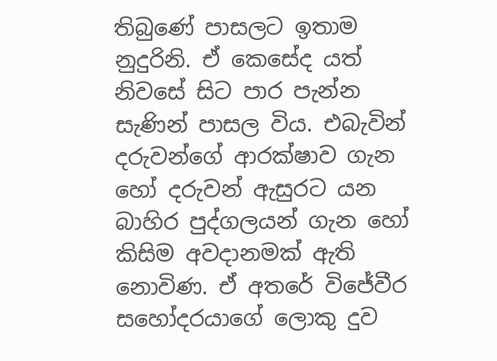තිබුණේ පාසලට ඉතාම නුදුරිනි. ඒ කෙසේද යත් නිවසේ සිට පාර පැන්න සැණින් පාසල විය. එබැවින් දරුවන්ගේ ආරක්ෂාව ගැන හෝ දරුවන් ඇසුරට යන බාහිර පුද්ගලයන් ගැන හෝ කිසිම අවදානමක් ඇති නොවිණ. ඒ අතරේ විජේවීර සහෝදරයාගේ ලොකු දුව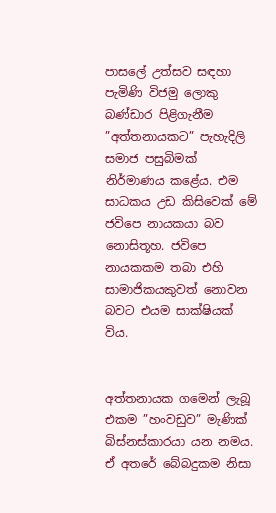පාසලේ උත්සව සඳහා පැමිණි විජමු ලොකු බණ්ඩාර පිළිගැනීම  ”අත්තනායකට” පැහැදිලි සමාජ පසුබිමක් නිර්මාණය කළේය. එම සාධකය උඩ කිසිවෙක් මේ ජවිපෙ නායකයා බව නොසිතූහ. ජවිපෙ නායකකම තබා එහි සාමාජිකයකුවත් නොවන බවට එයම සාක්ෂියක් විය.


අත්තනායක ගමෙන් ලැබූ එකම ”හංවඩුව” මැණික් බිස්නස්කාරයා යන නමය. ඒ අතරේ බේබදුකම නිසා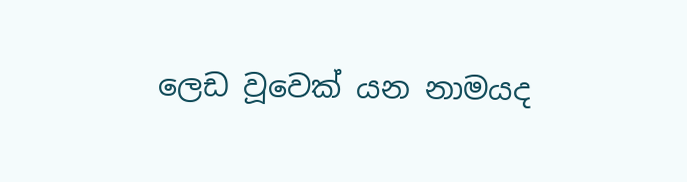ලෙඩ වූවෙක් යන නාමයද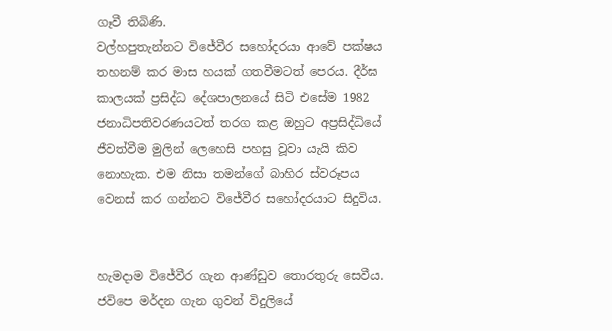ගෑවී තිබිණි.
වල්හපුතැන්නට විජේවීර සහෝදරයා ආවේ පක්ෂය තහනම් කර මාස හයක් ගතවීමටත් පෙරය. දීර්ඝ කාලයක් ප්‍රසිද්ධ දේශපාලනයේ සිටි එසේම 1982 ජනාධිපතිවරණයටත් තරග කළ ඔහුට අප්‍රසිද්ධියේ ජීවත්වීම මුලින් ලෙහෙසි පහසු වූවා යැයි කිව නොහැක. එම නිසා තමන්ගේ බාහිර ස්වරූපය වෙනස් කර ගන්නට විජේවීර සහෝදරයාට සිදුවිය.


හැමදාම විජේවීර ගැන ආණ්ඩුව තොරතුරු සෙවීය. ජවිපෙ මර්දන ගැන ගුවන් විදුලියේ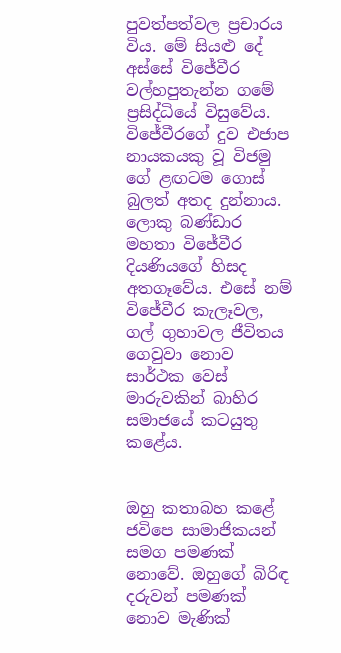පුවත්පත්වල ප්‍රචාරය විය. මේ සියළු දේ අස්සේ විජේවීර වල්හපුතැන්න ගමේ ප්‍රසිද්ධියේ විසුවේය. විජේවීරගේ දුව එජාප නායකයකු වූ විජමු ගේ ළඟටම ගොස් බුලත් අතද දුන්නාය. ලොකු බණ්ඩාර මහතා විජේවීර දියණියගේ හිසද අතගෑවේය. එසේ නම් විජේවීර කැලෑවල, ගල් ගුහාවල ජීවිතය ගෙවුවා නොව සාර්ථක වෙස් මාරුවකින් බාහිර සමාජයේ කටයුතු කළේය.


ඔහු කතාබහ කළේ ජවිපෙ සාමාජිකයන් සමග පමණක් නොවේ. ඔහුගේ බිරිඳ දරුවන් පමණක් නොව මැණික්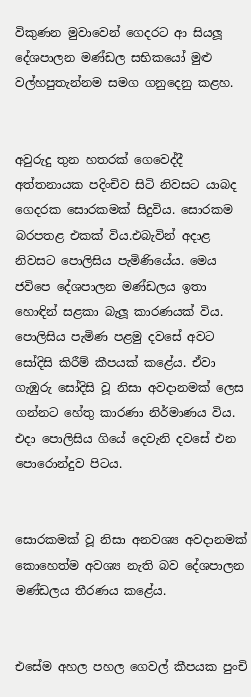විකුණන මුවාවෙන් ගෙදරට ආ සියලූ දේශපාලන මණ්ඩල සභිකයෝ මුළු වල්හපුතැන්නම සමග ගනුදෙනු කළහ.


අවුරුදු තුන හතරක් ගෙවෙද්දී අත්තනායක පදිංචිව සිටි නිවසට යාබද ගෙදරක සොරකමක් සිදුවිය. සොරකම බරපතළ එකක් විය.එබැවින් අදාළ නිවසට පොලිසිය පැමිණියේය. මෙය ජවිපෙ දේශපාලන මණ්ඩලය ඉතා හොඳින් සළකා බැලූ කාරණයක් විය. පොලිසිය පැමිණ පළමු දවසේ අවට සෝදිසි කිරීම් කීපයක් කළේය. ඒවා ගැඹුරු සෝදිසි වූ නිසා අවදානමක් ලෙස ගන්නට හේතු කාරණා නිර්මාණය විය. එදා පොලිසිය ගියේ දෙවැනි දවසේ එන පොරොන්දුව පිටය.


සොරකමක් වූ නිසා අනවශ්‍ය අවදානමක් කොහෙත්ම අවශ්‍ය නැති බව දේශපාලන මණ්ඩලය තීරණය කළේය.


එසේම අහල පහල ගෙවල් කීපයක පුංචි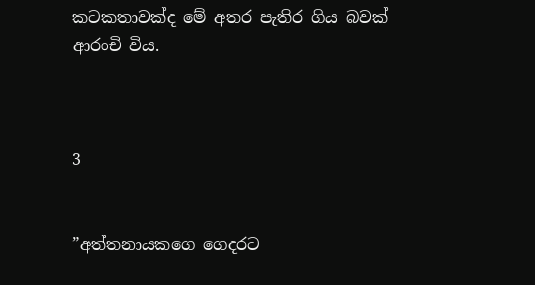කටකතාවක්ද මේ අතර පැතිර ගිය බවක් ආරංචි විය.



3


”අත්තනායකගෙ ගෙදරට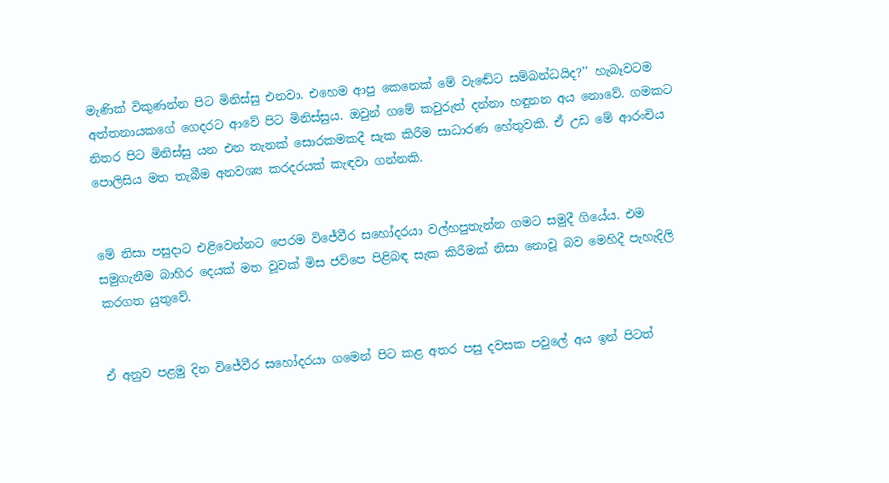මැණික් විකුණන්න පිට මිනිස්සු එනවා. එහෙම ආපු කෙනෙක් මේ වැඬේට සම්බන්ධයිද?’’ හැබෑවටම අත්තනායකගේ ගෙදරට ආවේ පිට මිනිස්සුය. ඔවුන් ගමේ කවුරුත් දන්නා හඳුනන අය නොවේ. ගමකට නිතර පිට මිනිස්සු යන එන තැනක් සොරකමකදී සැක කිරීම සාධාරණ හේතුවකි. ඒ උඩ මේ ආරංචිය පොලිසිය මත තැබීම අනවශ්‍ය කරදරයක් කැඳවා ගන්නකි.


මේ නිසා පසුදාට එළිවෙන්නට පෙරම විජේවීර සහෝදරයා වල්හපුතැන්න ගමට සමුදී ගියේය. එම සමුගැනීම බාහිර දෙයක් මත වූවක් මිස ජවිපෙ පිළිබඳ සැක කිරීමක් නිසා නොවූ බව මෙහිදී පැහැදිලි කරගත යුතුවේ.


ඒ අනුව පළමු දින විජේවීර සහෝදරයා ගමෙන් පිට කළ අතර පසු දවසක පවුලේ අය ඉන් පිටත්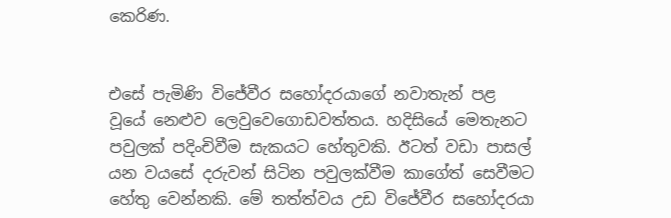කෙරිණ.


එසේ පැමිණි විජේවීර සහෝදරයාගේ නවාතැන් පළ වූයේ නෙළුව ලෙවුවෙගොඩවත්තය. හදිසියේ මෙතැනට පවුලක් පදිංචිවීම සැකයට හේතුවකි. ඊටත් වඩා පාසල් යන වයසේ දරුවන් සිටින පවුලක්වීම කාගේත් සෙවීමට හේතු වෙන්නකි. මේ තත්ත්වය උඩ විජේවීර සහෝදරයා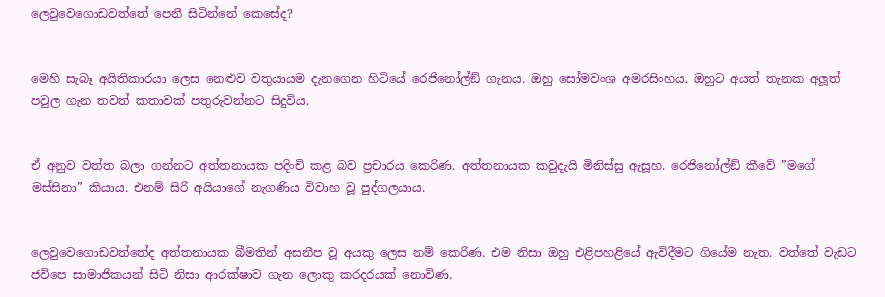ලෙවුවෙගොඩවත්තේ පෙනී සිටින්නේ කෙසේද?


මෙහි සැබෑ අයිතිකාරයා ලෙස නෙළුව වතුයායම දැනගෙන හිටියේ රෙජිනෝල්ඞ් ගැනය. ඔහු සෝමවංශ අමරසිංහය. ඔහුට අයත් තැනක අලූත් පවුල ගැන තවත් කතාවක් පතුරුවන්නට සිදුවිය.


ඒ අනුව වත්ත බලා ගන්නට අත්තනායක පදිංචි කළ බව ප්‍රචාරය කෙරිණ. අත්තනායක කවුදැයි මිනිස්සු ඇසූහ. රෙජිනෝල්ඞ් කීවේ ”මගේ මස්සිනා” කියාය. එනම් සිරි අයියාගේ නැගණිය විවාහ වූ පුද්ගලයාය.


ලෙවුවෙගොඩවත්තේද අත්තනායක බීමතින් අසනීප වූ අයකු ලෙස නම් කෙරිණ. එම නිසා ඔහු එළිපහළියේ ඇවිදීමට ගියේම නැත. වත්තේ වැඩට ජවිපෙ සාමාජිකයන් සිටි නිසා ආරක්ෂාව ගැන ලොකු කරදරයක් නොවිණ.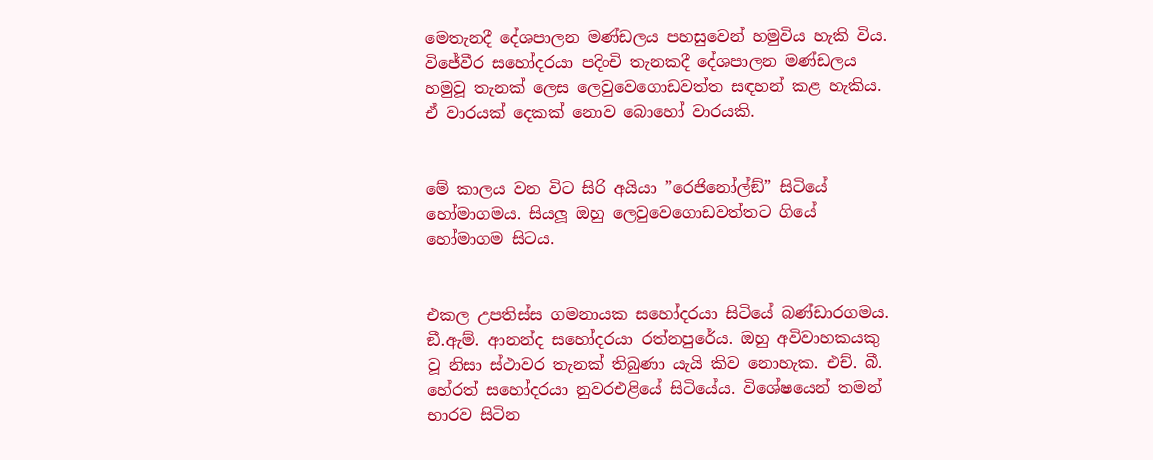මෙතැනදී දේශපාලන මණ්ඩලය පහසුවෙන් හමුවිය හැකි විය. විජේවීර සහෝදරයා පදිංචි තැනකදී දේශපාලන මණ්ඩලය හමුවූ තැනක් ලෙස ලෙවුවෙගොඩවත්ත සඳහන් කළ හැකිය. ඒ වාරයක් දෙකක් නොව බොහෝ වාරයකි.


මේ කාලය වන විට සිරි අයියා ”රෙජිනෝල්ඞ්” සිටියේ හෝමාගමය. සියලූ ඔහු ලෙවුවෙගොඩවත්තට ගියේ හෝමාගම සිටය.


එකල උපතිස්ස ගමනායක සහෝදරයා සිටියේ බණ්ඩාරගමය. ඞී.ඇම්. ආනන්ද සහෝදරයා රත්නපුරේය. ඔහු අවිවාහකයකු වූ නිසා ස්ථාවර තැනක් තිබුණා යැයි කිව නොහැක. එච්. බී. හේරත් සහෝදරයා නුවරඑළියේ සිටියේය. විශේෂයෙන් තමන් භාරව සිටින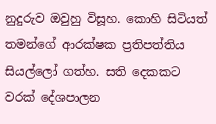නුදුරුව ඔවුහු විසූහ. කොහි සිටියත් තමන්ගේ ආරක්ෂක ප්‍රතිපත්තිය සියල්ලෝ ගත්හ. සති දෙකකට වරක් දේශපාලන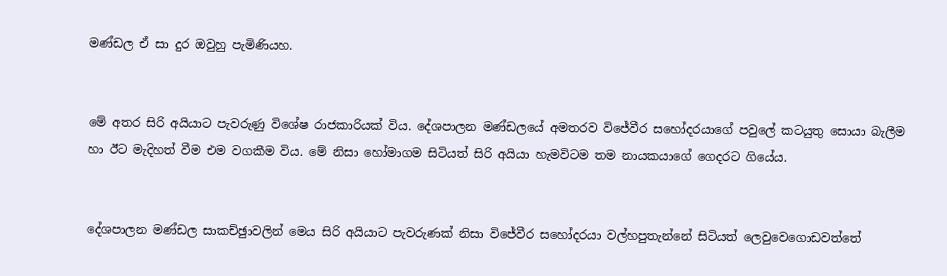මණ්ඩල ඒ සා දුර ඔවුහු පැමිණියහ.


මේ අතර සිරි අයියාට පැවරුණු විශේෂ රාජකාරියක් විය. දේශපාලන මණ්ඩලයේ අමතරව විජේවීර සහෝදරයාගේ පවුලේ කටයුතු සොයා බැලීම හා ඊට මැදිහත් වීම එම වගකීම විය. මේ නිසා හෝමාගම සිටියත් සිරි අයියා හැමවිටම තම නායකයාගේ ගෙදරට ගියේය.


දේශපාලන මණ්ඩල සාකච්ඡුාවලින් මෙය සිරි අයියාට පැවරුණක් නිසා විජේවීර සහෝදරයා වල්හපුතැන්නේ සිටියත් ලෙවුවෙගොඩවත්තේ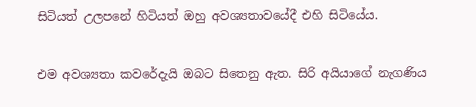සිටියත් උලපනේ හිටියත් ඔහු අවශ්‍යතාවයේදී එහි සිටියේය.


එම අවශ්‍යතා කවරේදැයි ඔබට සිතෙනු ඇත. සිරි අයියාගේ නැගණිය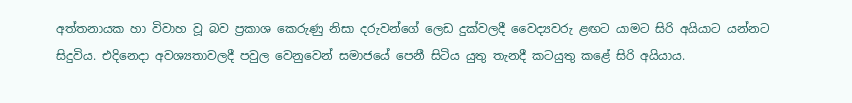අත්තනායක හා විවාහ වූ බව ප්‍රකාශ කෙරුණු නිසා දරුවන්ගේ ලෙඩ දුක්වලදී වෛද්‍යවරු ළඟට යාමට සිරි අයියාට යන්නට සිදුවිය. එදිනෙදා අවශ්‍යතාවලදී පවුල වෙනුවෙන් සමාජයේ පෙනී සිටිය යුතු තැනදී කටයුතු කළේ සිරි අයියාය.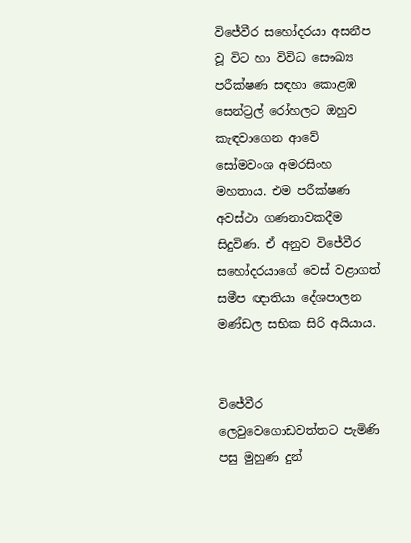විජේවීර සහෝදරයා අසනීප වූ විට හා විවිධ සෞඛ්‍ය පරීක්ෂණ සඳහා කොළඹ සෙන්ට්‍රල් රෝහලට ඔහුව කැඳවාගෙන ආවේ සෝමවංශ අමරසිංහ මහතාය. එම පරීක්ෂණ අවස්ථා ගණනාවකදීම සිදුවිණ. ඒ අනුව විජේවීර සහෝදරයාගේ වෙස් වළාගත් සමීප ඥාතියා දේශපාලන මණ්ඩල සභික සිරි අයියාය.


විජේවීර ලෙවුවෙගොඩවත්තට පැමිණි පසු මුහුණ දුන්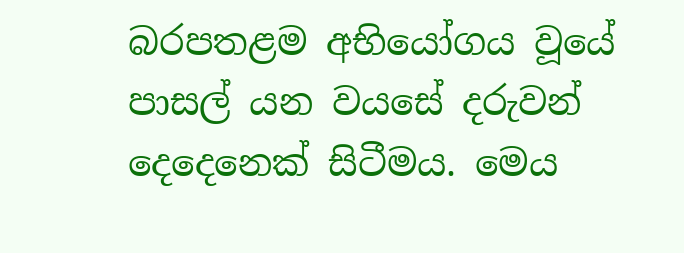බරපතළම අභියෝගය වූයේ පාසල් යන වයසේ දරුවන් දෙදෙනෙක් සිටීමය. මෙය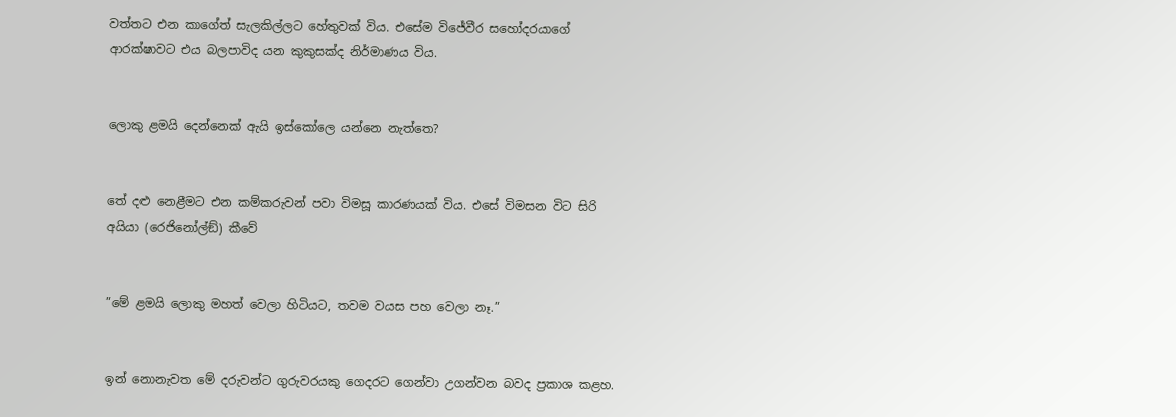වත්තට එන කාගේත් සැලකිල්ලට හේතුවක් විය. එසේම විජේවීර සහෝදරයාගේ ආරක්ෂාවට එය බලපාවිද යන කුකුසක්ද නිර්මාණය විය.


ලොකු ළමයි දෙන්නෙක් ඇයි ඉස්කෝලෙ යන්නෙ නැත්තෙ?


තේ දළු නෙළීමට එන කම්කරුවන් පවා විමසූ කාරණයක් විය. එසේ විමසන විට සිරි අයියා (රෙජිනෝල්ඞ්) කීවේ


”මේ ළමයි ලොකු මහත් වෙලා හිටියට, තවම වයස පහ වෙලා නෑ.”


ඉන් නොනැවත මේ දරුවන්ට ගුරුවරයකු ගෙදරට ගෙන්වා උගන්වන බවද ප්‍රකාශ කළහ.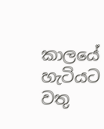කාලයේ හැටියට වතු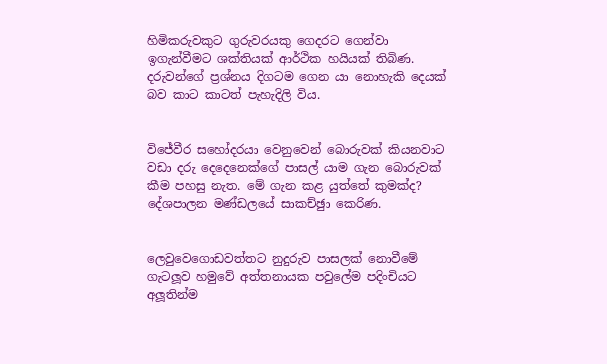හිමිකරුවකුට ගුරුවරයකු ගෙදරට ගෙන්වා ඉගැන්වීමට ශක්තියක් ආර්ථික හයියක් තිබිණ. දරුවන්ගේ ප්‍රශ්නය දිගටම ගෙන යා නොහැකි දෙයක් බව කාට කාටත් පැහැදිලි විය.


විජේවීර සහෝදරයා වෙනුවෙන් බොරුවක් කියනවාට වඩා දරු දෙදෙනෙක්ගේ පාසල් යාම ගැන බොරුවක් කීම පහසු නැත. මේ ගැන කළ යුත්තේ කුමක්ද? දේශපාලන මණ්ඩලයේ සාකච්ඡුා කෙරිණ.


ලෙවුවෙගොඩවත්තට නුදුරුව පාසලක් නොවීමේ ගැටලූව හමුවේ අත්තනායක පවුලේම පදිංචියට අලූතින්ම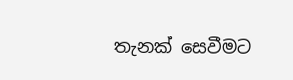තැනක් සෙවීමට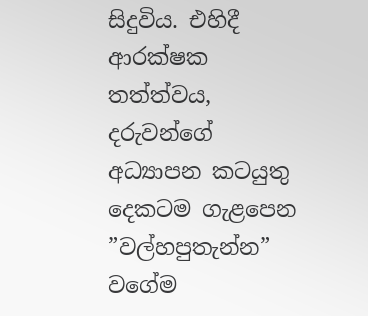සිදුවිය. එහිදී ආරක්ෂක තත්ත්වය, දරුවන්ගේ අධ්‍යාපන කටයුතු දෙකටම ගැළපෙන         ”වල්හපුතැන්න” වගේම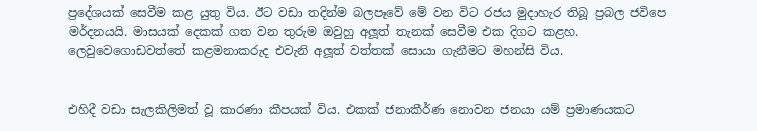ප්‍රදේශයක් සෙවීම කළ යුතු විය. ඊට වඩා තදින්ම බලපෑවේ මේ වන විට රජය මුදාහැර තිබූ ප්‍රබල ජවිපෙ මර්දනයයි. මාසයක් දෙකක් ගත වන තුරුම ඔවුහු අලූත් තැනක් සෙවීම එක දිගට කළහ. ලෙවුවෙගොඩවත්තේ කළමනාකරුද එවැනි අලූත් වත්තක් සොයා ගැනීමට මහන්සි විය.


එහිදී වඩා සැලකිලිමත් වූ කාරණා කීපයක් විය. එකක් ජනාකීර්ණ නොවන ජනයා යම් ප්‍රමාණයකට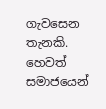ගැවසෙන තැනකි. හෙවත් සමාජයෙන්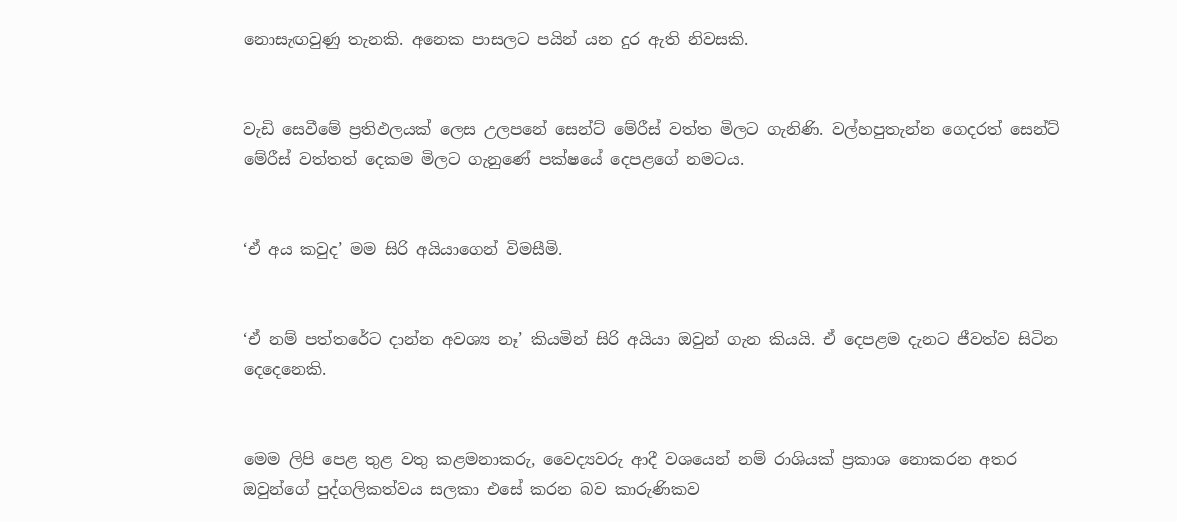නොසැඟවුණු තැනකි. අනෙක පාසලට පයින් යන දුර ඇති නිවසකි.


වැඩි සෙවීමේ ප්‍රතිඵලයක් ලෙස උලපනේ සෙන්ට් මේරීස් වත්ත මිලට ගැනිණි. වල්හපුතැන්න ගෙදරත් සෙන්ට් මේරීස් වත්තත් දෙකම මිලට ගැනුණේ පක්ෂයේ දෙපළගේ නමටය.


‘ඒ අය කවුද’ මම සිරි අයියාගෙන් විමසීමි.


‘ඒ නම් පත්තරේට දාන්න අවශ්‍ය නෑ’ කියමින් සිරි අයියා ඔවුන් ගැන කියයි. ඒ දෙපළම දැනට ජීවත්ව සිටින දෙදෙනෙකි.


මෙම ලිපි පෙළ තුළ වතු කළමනාකරු, වෛද්‍යවරු ආදී වශයෙන් නම් රාශියක් ප්‍රකාශ නොකරන අතර ඔවුන්ගේ පුද්ගලිකත්වය සලකා එසේ කරන බව කාරුණිකව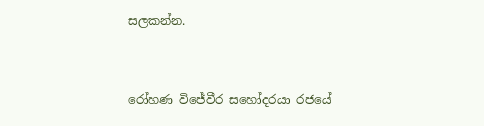සලකන්න.


රෝහණ විජේවීර සහෝදරයා රජයේ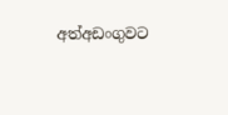අත්අඩංගුවට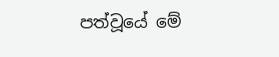පත්වූයේ මේ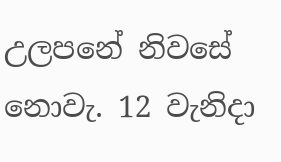උලපනේ නිවසේ නොවැ. 12 වැනිදා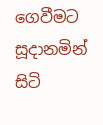ගෙවීමට සූදානමින් සිටි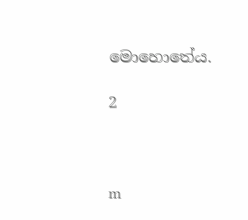මොහොතේය.

2



m